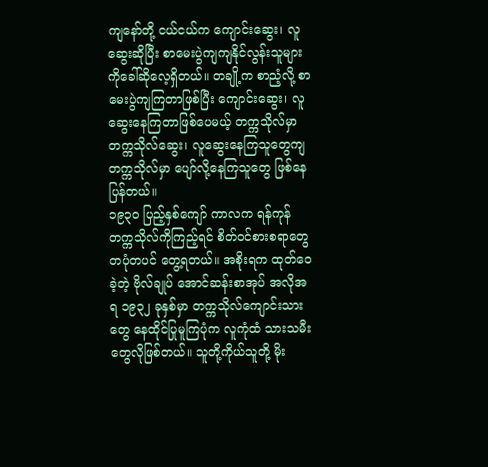ကျနော်တို့ ငယ်ငယ်က ကျောင်းဆွေး၊ လူဆွေးဆိုပြီး စာမေးပွဲကျကျနိုင်လွန်းသူများကိုခေါ်ဆိုလေ့ရှိတယ်။ တချို့က စာညံ့လို့ စာမေးပွဲကျကြတာဖြစ်ပြီး ကျောင်းဆွေး၊ လူဆွေးနေကြတာဖြစ်ပေမယ့် တက္ကသိုလ်မှာ တက္ကသိုလ်ဆွေး၊ လူဆွေးနေကြသူတွေကျ တက္ကသိုလ်မှာ ပျော်လို့နေကြသူတွေ ဖြစ်နေပြန်တယ်။
၁၉၃၀ ပြည့်နှစ်ကျော် ကာလက ရန်ကုန်တက္ကသိုလ်ကိုကြည့်ရင် စိတ်ဝင်စားစရာတွေ တပုံတပင် တွေ့ရတယ်။ အစိုးရက ထုတ်ဝေခဲ့တဲ့ ဗိုလ်ချုပ် အောင်ဆန်းစာအုပ် အလိုအရ ၁၉၃၂ ခုနှစ်မှာ တက္ကသိုလ်ကျောင်းသားတွေ နေထိုင်ပြုမူကြပုံက လူကုံထံ သားသမီးတွေလိုဖြစ်တယ်။ သူတို့ကိုယ်သူတို့ မိုး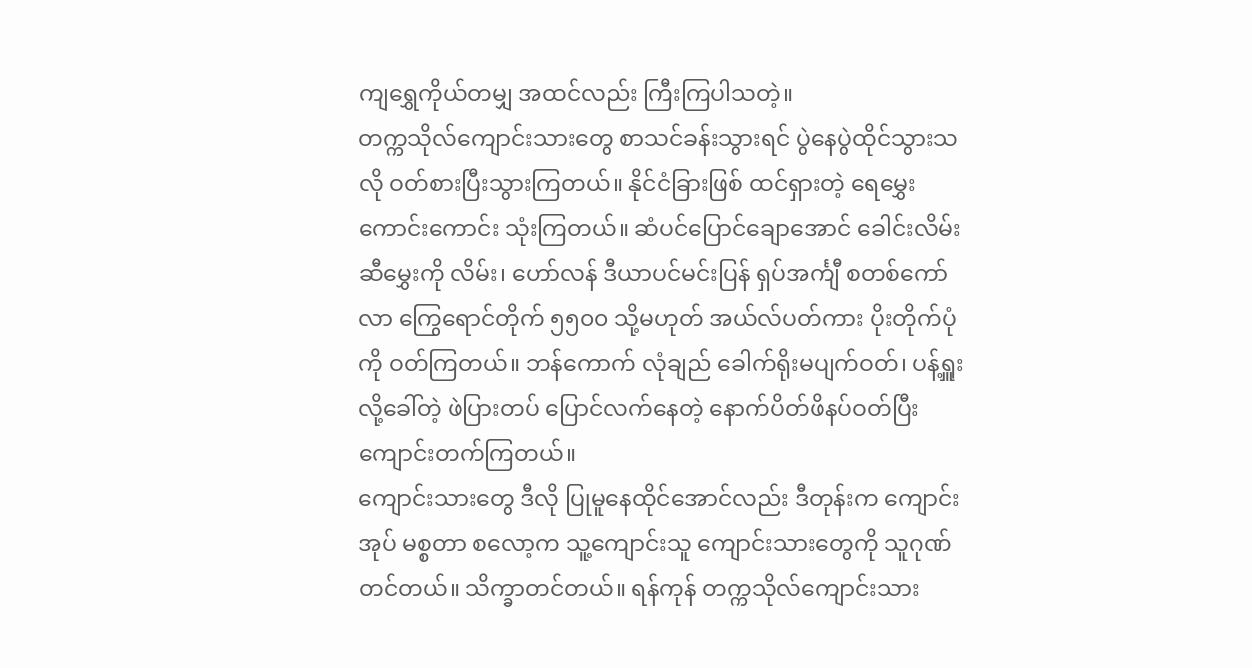ကျရွှေကိုယ်တမျှ အထင်လည်း ကြီးကြပါသတဲ့။
တက္ကသိုလ်ကျောင်းသားတွေ စာသင်ခန်းသွားရင် ပွဲနေပွဲထိုင်သွားသလို ဝတ်စားပြီးသွားကြတယ်။ နိုင်ငံခြားဖြစ် ထင်ရှားတဲ့ ရေမွှေးကောင်းကောင်း သုံးကြတယ်။ ဆံပင်ပြောင်ချောအောင် ခေါင်းလိမ်းဆီမွှေးကို လိမ်း၊ ဟော်လန် ဒီယာပင်မင်းပြန် ရှပ်အင်္ကျီ စတစ်ကော်လာ ကြွေရောင်တိုက် ၅၅၀၀ သို့မဟုတ် အယ်လ်ပတ်ကား ပိုးတိုက်ပုံကို ဝတ်ကြတယ်။ ဘန်ကောက် လုံချည် ခေါက်ရိုးမပျက်ဝတ်၊ ပန့်ရှူးလို့ခေါ်တဲ့ ဖဲပြားတပ် ပြောင်လက်နေတဲ့ နောက်ပိတ်ဖိနပ်ဝတ်ပြီး ကျောင်းတက်ကြတယ်။
ကျောင်းသားတွေ ဒီလို ပြုမူနေထိုင်အောင်လည်း ဒီတုန်းက ကျောင်းအုပ် မစ္စတာ စလော့က သူ့ကျောင်းသူ ကျောင်းသားတွေကို သူဂုဏ်တင်တယ်။ သိက္ခာတင်တယ်။ ရန်ကုန် တက္ကသိုလ်ကျောင်းသား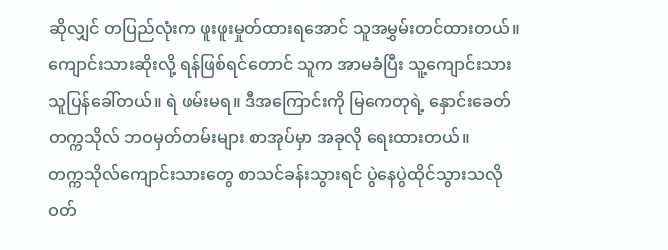ဆိုလျှင် တပြည်လုံးက ဖူးဖူးမှုတ်ထားရအောင် သူအမွှမ်းတင်ထားတယ်။ ကျောင်းသားဆိုးလို့ ရန်ဖြစ်ရင်တောင် သူက အာမခံပြီး သူ့ကျောင်းသား သူပြန်ခေါ်တယ်။ ရဲ ဖမ်းမရ။ ဒီအကြောင်းကို မြကေတုရဲ့ နှောင်းခေတ် တက္ကသိုလ် ဘဝမှတ်တမ်းများ စာအုပ်မှာ အခုလို ရေးထားတယ်။
တက္ကသိုလ်ကျောင်းသားတွေ စာသင်ခန်းသွားရင် ပွဲနေပွဲထိုင်သွားသလို ဝတ်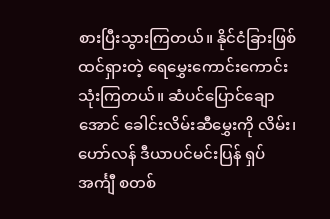စားပြီးသွားကြတယ်။ နိုင်ငံခြားဖြစ် ထင်ရှားတဲ့ ရေမွှေးကောင်းကောင်း သုံးကြတယ်။ ဆံပင်ပြောင်ချောအောင် ခေါင်းလိမ်းဆီမွှေးကို လိမ်း၊ ဟော်လန် ဒီယာပင်မင်းပြန် ရှပ်အင်္ကျီ စတစ်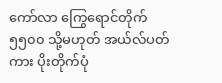ကော်လာ ကြွေရောင်တိုက် ၅၅၀၀ သို့မဟုတ် အယ်လ်ပတ်ကား ပိုးတိုက်ပုံ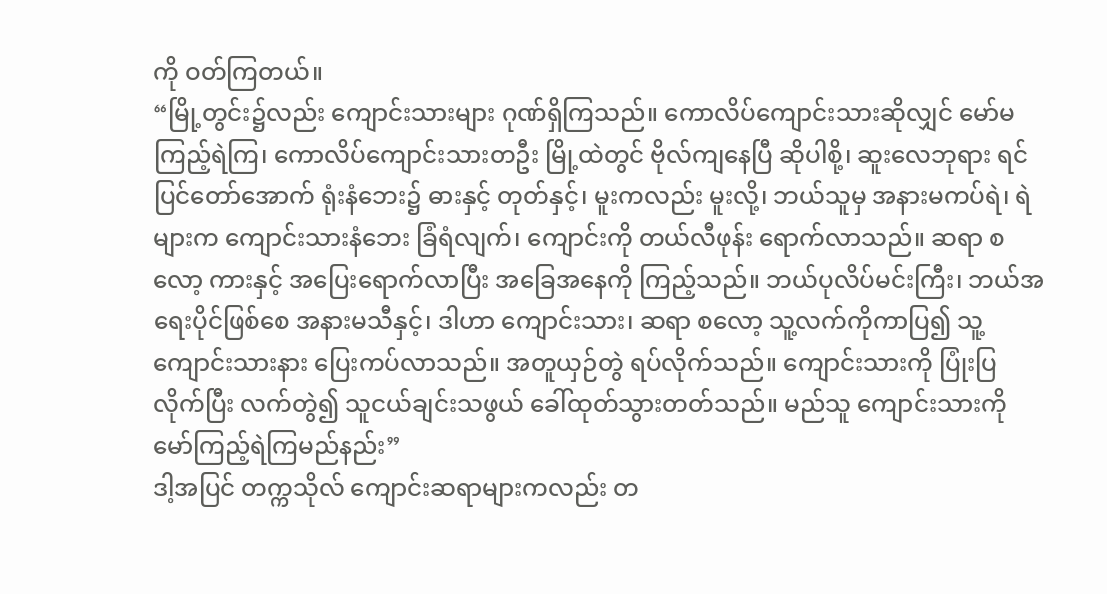ကို ဝတ်ကြတယ်။
“မြို့တွင်း၌လည်း ကျောင်းသားများ ဂုဏ်ရှိကြသည်။ ကောလိပ်ကျောင်းသားဆိုလျှင် မော်မကြည့်ရဲကြ၊ ကောလိပ်ကျောင်းသားတဦး မြို့ထဲတွင် ဗိုလ်ကျနေပြီ ဆိုပါစို့၊ ဆူးလေဘုရား ရင်ပြင်တော်အောက် ရုံးနံဘေး၌ ဓားနှင့် တုတ်နှင့်၊ မူးကလည်း မူးလို့၊ ဘယ်သူမှ အနားမကပ်ရဲ၊ ရဲများက ကျောင်းသားနံဘေး ခြံရံလျက်၊ ကျောင်းကို တယ်လီဖုန်း ရောက်လာသည်။ ဆရာ စလော့ ကားနှင့် အပြေးရောက်လာပြီး အခြေအနေကို ကြည့်သည်။ ဘယ်ပုလိပ်မင်းကြီး၊ ဘယ်အရေးပိုင်ဖြစ်စေ အနားမသီနှင့်၊ ဒါဟာ ကျောင်းသား၊ ဆရာ စလော့ သူ့လက်ကိုကာပြ၍ သူ့ကျောင်းသားနား ပြေးကပ်လာသည်။ အတူယှဉ်တွဲ ရပ်လိုက်သည်။ ကျောင်းသားကို ပြုံးပြလိုက်ပြီး လက်တွဲ၍ သူငယ်ချင်းသဖွယ် ခေါ်ထုတ်သွားတတ်သည်။ မည်သူ ကျောင်းသားကို မော်ကြည့်ရဲကြမည်နည်း”
ဒါ့အပြင် တက္ကသိုလ် ကျောင်းဆရာများကလည်း တ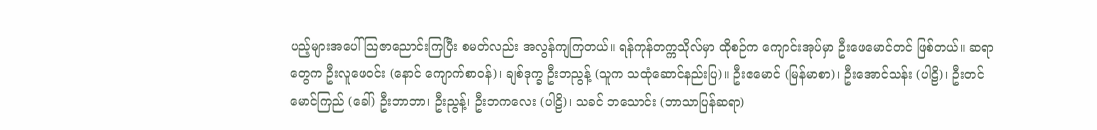ပည့်များအပေါ် သြဇာညောင်းကြပြီး စမတ်လည်း အလွန်ကျကြတယ်။ ရန်ကုန်တက္ကသိုလ်မှာ ထိုစဉ်က ကျောင်းအုပ်မှာ ဦးဖေမောင်တင် ဖြစ်တယ်။ ဆရာတွေက ဦးလူဖေဝင်း (နောင် ကျောက်စာဝန်)၊ ချစ်ဒုက္ခ ဦးဘညွန့် (သူက သထုံဆောင်နည်းပြ)။ ဦးဧမောင် (မြန်မာစာ)၊ ဦးအောင်သန်း (ပါဠိ)၊ ဦးတင်မောင်ကြည် (ခေါ်) ဦးဘာဘာ၊ ဦးညွန့်၊ ဦးဘကလေး (ပါဠိ)၊ သခင် ဘသောင်း (ဘာသာပြန်ဆရာ)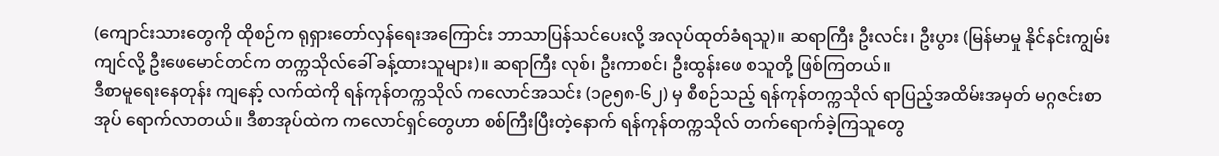(ကျောင်းသားတွေကို ထိုစဉ်က ရုရှားတော်လှန်ရေးအကြောင်း ဘာသာပြန်သင်ပေးလို့ အလုပ်ထုတ်ခံရသူ)။ ဆရာကြီး ဦးလင်း၊ ဦးပွား (မြန်မာမှု နိုင်နင်းကျွမ်းကျင်လို့ ဦးဖေမောင်တင်က တက္ကသိုလ်ခေါ် ခန့်ထားသူများ)။ ဆရာကြီး လုစ်၊ ဦးကာစင်၊ ဦးထွန်းဖေ စသူတို့ ဖြစ်ကြတယ်။
ဒီစာမူရေးနေတုန်း ကျနော့် လက်ထဲကို ရန်ကုန်တက္ကသိုလ် ကလောင်အသင်း (၁၉၅၈-၆၂) မှ စီစဉ်သည့် ရန်ကုန်တက္ကသိုလ် ရာပြည့်အထိမ်းအမှတ် မဂ္ဂဇင်းစာအုပ် ရောက်လာတယ်။ ဒီစာအုပ်ထဲက ကလောင်ရှင်တွေဟာ စစ်ကြီးပြီးတဲ့နောက် ရန်ကုန်တက္ကသိုလ် တက်ရောက်ခဲ့ကြသူတွေ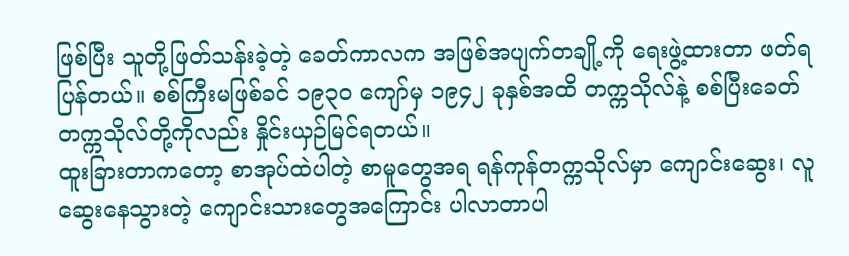ဖြစ်ပြီး သူတို့ဖြတ်သန်းခဲ့တဲ့ ခေတ်ကာလက အဖြစ်အပျက်တချို့ကို ရေးဖွဲ့ထားတာ ဖတ်ရပြန်တယ်။ စစ်ကြီးမဖြစ်ခင် ၁၉၃၀ ကျော်မှ ၁၉၄၂ ခုနှစ်အထိ တက္ကသိုလ်နဲ့ စစ်ပြီးခေတ် တက္ကသိုလ်တို့ကိုလည်း နှိုင်းယှဉ်မြင်ရတယ်။
ထူးခြားတာကတော့ စာအုပ်ထဲပါတဲ့ စာမူတွေအရ ရန်ကုန်တက္ကသိုလ်မှာ ကျောင်းဆွေး၊ လူဆွေးနေသွားတဲ့ ကျောင်းသားတွေအကြောင်း ပါလာတာပါ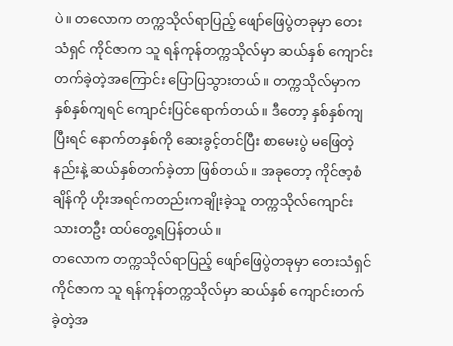ပဲ။ တလောက တက္ကသိုလ်ရာပြည့် ဖျော်ဖြေပွဲတခုမှာ တေးသံရှင် ကိုင်ဇာက သူ ရန်ကုန်တက္ကသိုလ်မှာ ဆယ်နှစ် ကျောင်းတက်ခဲ့တဲ့အကြောင်း ပြောပြသွားတယ်။ တက္ကသိုလ်မှာက နှစ်နှစ်ကျရင် ကျောင်းပြင်ရောက်တယ်။ ဒီတော့ နှစ်နှစ်ကျပြီးရင် နောက်တနှစ်ကို ဆေးခွင့်တင်ပြီး စာမေးပွဲ မဖြေတဲ့နည်းနဲ့ ဆယ်နှစ်တက်ခဲ့တာ ဖြစ်တယ်။ အခုတော့ ကိုင်ဇာ့စံချိန်ကို ဟိုးအရင်ကတည်းကချိုးခဲ့သူ တက္ကသိုလ်ကျောင်းသားတဦး ထပ်တွေ့ရပြန်တယ်။
တလောက တက္ကသိုလ်ရာပြည့် ဖျော်ဖြေပွဲတခုမှာ တေးသံရှင် ကိုင်ဇာက သူ ရန်ကုန်တက္ကသိုလ်မှာ ဆယ်နှစ် ကျောင်းတက်ခဲ့တဲ့အ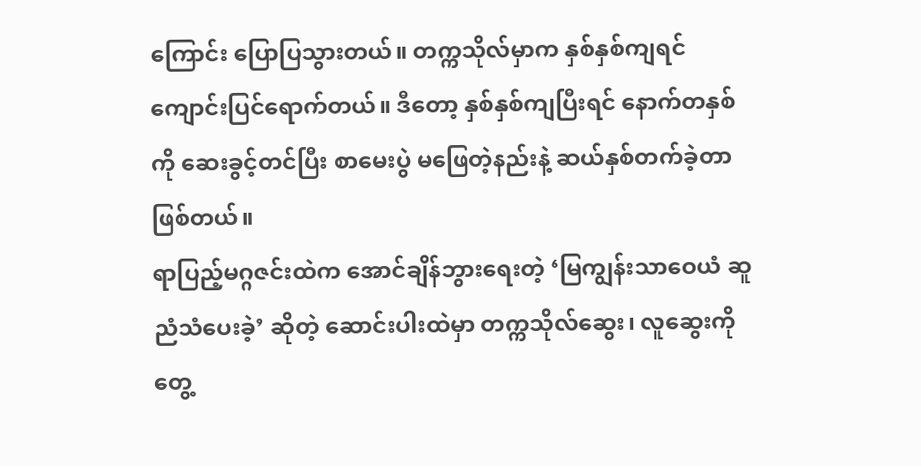ကြောင်း ပြောပြသွားတယ်။ တက္ကသိုလ်မှာက နှစ်နှစ်ကျရင် ကျောင်းပြင်ရောက်တယ်။ ဒီတော့ နှစ်နှစ်ကျပြီးရင် နောက်တနှစ်ကို ဆေးခွင့်တင်ပြီး စာမေးပွဲ မဖြေတဲ့နည်းနဲ့ ဆယ်နှစ်တက်ခဲ့တာ ဖြစ်တယ်။
ရာပြည့်မဂ္ဂဇင်းထဲက အောင်ချိန်ဘွားရေးတဲ့ ‘မြကျွန်းသာဝေယံ ဆူညံသံပေးခဲ့’ ဆိုတဲ့ ဆောင်းပါးထဲမှာ တက္ကသိုလ်ဆွေး၊ လူဆွေးကို တွေ့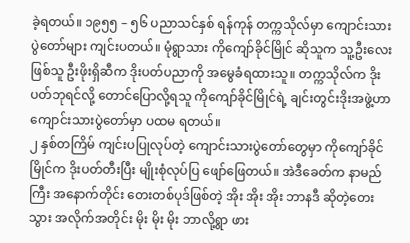ခဲ့ရတယ်။ ၁၉၅၅ – ၅၆ ပညာသင်နှစ် ရန်ကုန် တက္ကသိုလ်မှာ ကျောင်းသားပွဲတော်များ ကျင်းပတယ်။ မုံရွာသား ကိုကျော်ခိုင်မြိုင် ဆိုသူက သူ့ဦးလေးဖြစ်သူ ဦးဖိုးရှိဆီက ဒိုးပတ်ပညာကို အမွေခံရထားသူ။ တက္ကသိုလ်က ဒိုးပတ်ဘုရင်လို့ တောင်ပြောလို့ရသူ ကိုကျော်ခိုင်မြိုင်ရဲ့ ချင်းတွင်းဒိုးအဖွဲ့ဟာ ကျောင်းသားပွဲတော်မှာ ပထမ ရတယ်။
၂ နှစ်တကြိမ် ကျင်းပပြုလုပ်တဲ့ ကျောင်းသားပွဲတော်တွေမှာ ကိုကျော်ခိုင်မြိုင်က ဒိုးပတ်တီးပြီး မျိုးစုံလုပ်ပြ ဖျော်ဖြေတယ်။ အဲဒီခေတ်က နာမည်ကြီး အနောက်တိုင်း တေးတစ်ပုဒ်ဖြစ်တဲ့ အိုး အိုး အိုး ဘာနဒီ ဆိုတဲ့တေးသွား အလိုက်အတိုင်း မိုး မိုး မိုး ဘာလို့ရွာ ဖား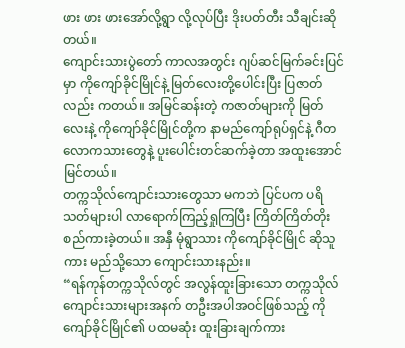ဖား ဖား ဖားအော်လို့ရွာ လို့လုပ်ပြီး ဒိုးပတ်တီး သီချင်းဆိုတယ်။
ကျောင်းသားပွဲတော် ကာလအတွင်း ဂျပ်ဆင်မြက်ခင်းပြင်မှာ ကိုကျော်ခိုင်မြိုင်နဲ့ မြတ်လေးတို့ပေါင်းပြီး ပြဇာတ်လည်း ကတယ်။ အမြင်ဆန်းတဲ့ ကဇာတ်များကို မြတ်လေးနဲ့ ကိုကျော်ခိုင်မြိုင်တို့က နာမည်ကျော်ရုပ်ရှင်နဲ့ ဂီတလောကသားတွေနဲ့ ပူးပေါင်းတင်ဆက်ခဲ့တာ အထူးအောင်မြင်တယ်။
တက္ကသိုလ်ကျောင်းသားတွေသာ မကဘဲ ပြင်ပက ပရိသတ်များပါ လာရောက်ကြည့်ရှုကြပြီး ကြိတ်ကြိတ်တိုး စည်ကားခဲ့တယ်။ အနှီ မုံရွာသား ကိုကျော်ခိုင်မြိုင် ဆိုသူကား မည်သို့သော ကျောင်းသားနည်း။
“ရန်ကုန်တက္ကသိုလ်တွင် အလွန်ထူးခြားသော တက္ကသိုလ် ကျောင်းသားများအနက် တဦးအပါအဝင်ဖြစ်သည့် ကိုကျော်ခိုင်မြိုင်၏ ပထမဆုံး ထူးခြားချက်ကား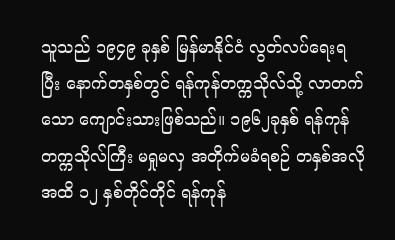သူသည် ၁၉၄၉ ခုနှစ် မြန်မာနိုင်ငံ လွတ်လပ်ရေးရပြီး နောက်တနှစ်တွင် ရန်ကုန်တက္ကသိုလ်သို့ လာတက်သော ကျောင်းသားဖြစ်သည်။ ၁၉၆၂ခုနှစ် ရန်ကုန်တက္ကသိုလ်ကြီး မရှုမလှ အတိုက်မခံရစဉ် တနှစ်အလိုအထိ ၁၂ နှစ်တိုင်တိုင် ရန်ကုန်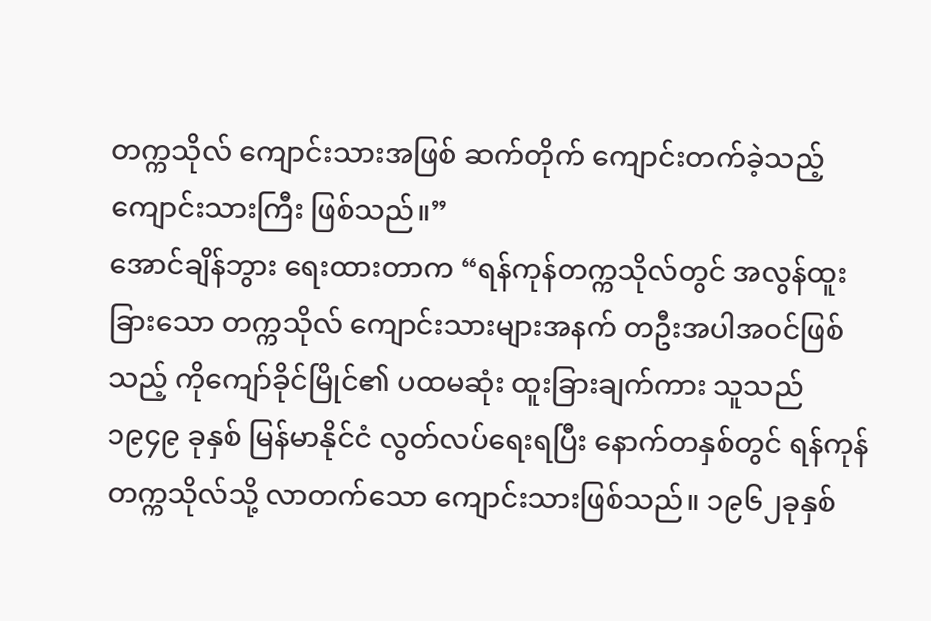တက္ကသိုလ် ကျောင်းသားအဖြစ် ဆက်တိုက် ကျောင်းတက်ခဲ့သည့် ကျောင်းသားကြီး ဖြစ်သည်။”
အောင်ချိန်ဘွား ရေးထားတာက “ရန်ကုန်တက္ကသိုလ်တွင် အလွန်ထူးခြားသော တက္ကသိုလ် ကျောင်းသားများအနက် တဦးအပါအဝင်ဖြစ်သည့် ကိုကျော်ခိုင်မြိုင်၏ ပထမဆုံး ထူးခြားချက်ကား သူသည် ၁၉၄၉ ခုနှစ် မြန်မာနိုင်ငံ လွတ်လပ်ရေးရပြီး နောက်တနှစ်တွင် ရန်ကုန်တက္ကသိုလ်သို့ လာတက်သော ကျောင်းသားဖြစ်သည်။ ၁၉၆၂ခုနှစ်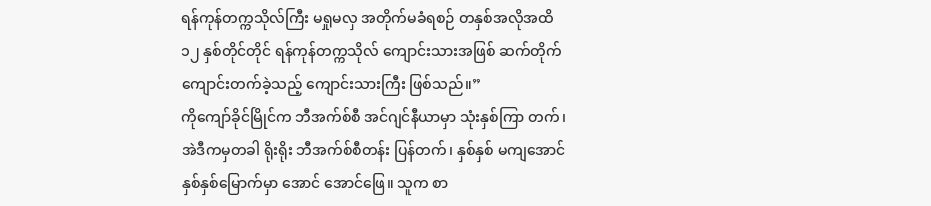ရန်ကုန်တက္ကသိုလ်ကြီး မရှုမလှ အတိုက်မခံရစဉ် တနှစ်အလိုအထိ ၁၂ နှစ်တိုင်တိုင် ရန်ကုန်တက္ကသိုလ် ကျောင်းသားအဖြစ် ဆက်တိုက် ကျောင်းတက်ခဲ့သည့် ကျောင်းသားကြီး ဖြစ်သည်။”
ကိုကျော်ခိုင်မြိုင်က ဘီအက်စ်စီ အင်ဂျင်နီယာမှာ သုံးနှစ်ကြာ တက်၊ အဲဒီကမှတခါ ရိုးရိုး ဘီအက်စ်စီတန်း ပြန်တက်၊ နှစ်နှစ် မကျအောင် နှစ်နှစ်မြောက်မှာ အောင် အောင်ဖြေ။ သူက စာ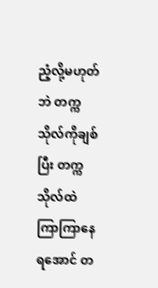ညံ့လို့မဟုတ်ဘဲ တက္ကသိုလ်ကိုချစ်ပြီး တက္ကသိုလ်ထဲ ကြာကြာနေရအောင် တ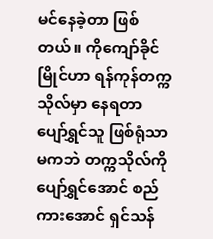မင်နေခဲ့တာ ဖြစ်တယ်။ ကိုကျော်ခိုင်မြိုင်ဟာ ရန်ကုန်တက္ကသိုလ်မှာ နေရတာ ပျော်ရွှင်သူ ဖြစ်ရုံသာမကဘဲ တက္ကသိုလ်ကို ပျော်ရွှင်အောင် စည်ကားအောင် ရှင်သန်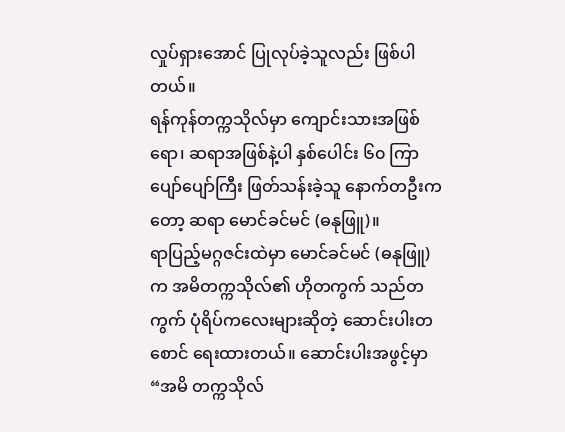လှုပ်ရှားအောင် ပြုလုပ်ခဲ့သူလည်း ဖြစ်ပါတယ်။
ရန်ကုန်တက္ကသိုလ်မှာ ကျောင်းသားအဖြစ်ရော၊ ဆရာအဖြစ်နဲ့ပါ နှစ်ပေါင်း ၆၀ ကြာ ပျော်ပျော်ကြီး ဖြတ်သန်းခဲ့သူ နောက်တဦးကတော့ ဆရာ မောင်ခင်မင် (ဓနုဖြူ)။
ရာပြည့်မဂ္ဂဇင်းထဲမှာ မောင်ခင်မင် (ဓနုဖြူ) က အမိတက္ကသိုလ်၏ ဟိုတကွက် သည်တကွက် ပုံရိပ်ကလေးများဆိုတဲ့ ဆောင်းပါးတစောင် ရေးထားတယ်။ ဆောင်းပါးအဖွင့်မှာ “အမိ တက္ကသိုလ်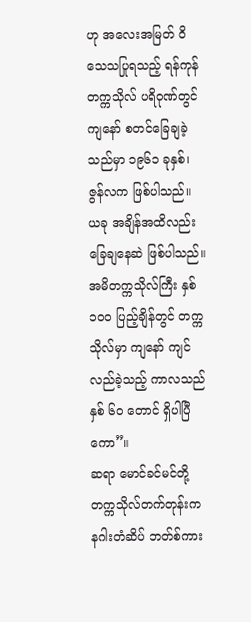ဟု အလေးအမြတ် ဝိသေသပြုရသည့် ရန်ကုန်တက္ကသိုလ် ပရိဝုဏ်တွင် ကျနော် စတင်ခြေချခဲ့သည်မှာ ၁၉၆၁ ခုနှစ်၊ ဇွန်လက ဖြစ်ပါသည်။ ယခု အချိန်အထိလည်း ခြေချနေဆဲ ဖြစ်ပါသည်။ အမိတက္ကသိုလ်ကြီး နှစ် ၁၀၀ ပြည့်ချိန်တွင် တက္ကသိုလ်မှာ ကျနော် ကျင်လည်ခဲ့သည့် ကာလသည် နှစ် ၆၀ တောင် ရှိပါပြီကော”။
ဆရာ မောင်ခင်မင်တို့ တက္ကသိုလ်တက်တုန်းက နဂါးတံဆိပ် ဘတ်စ်ကား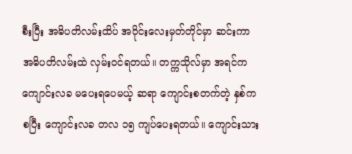စီးပြီး အဓိပတိလမ်းထိပ် အဝိုင်းလေးမှတ်တိုင်မှာ ဆင်းကာ အဓိပတိလမ်းထဲ လှမ်းဝင်ရတယ်။ တက္ကသိုလ်မှာ အရင်က ကျောင်းလခ မပေးရပေမယ့် ဆရာ ကျောင်းစတက်တဲ့ နှစ်ကစပြီး ကျောင်းလခ တလ ၁၅ ကျပ်ပေးရတယ်။ ကျောင်းသား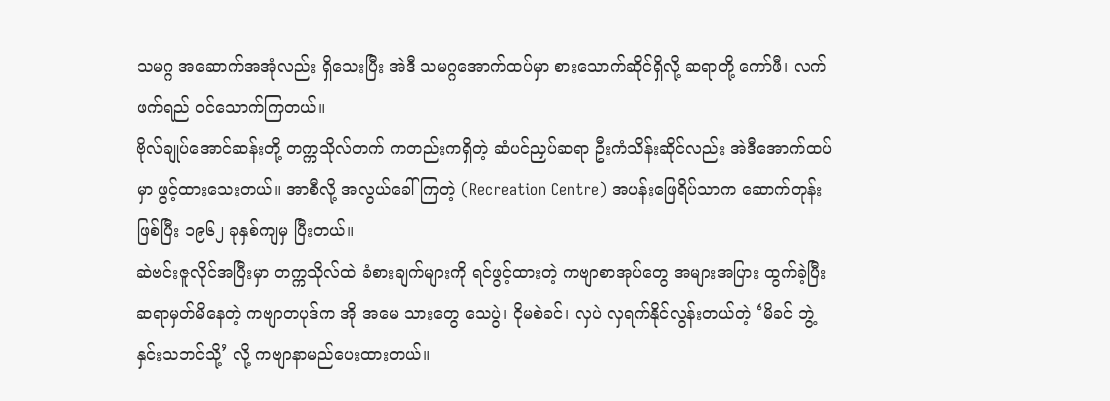သမဂ္ဂ အဆောက်အအုံလည်း ရှိသေးပြီး အဲဒီ သမဂ္ဂအောက်ထပ်မှာ စားသောက်ဆိုင်ရှိလို့ ဆရာတို့ ကော်ဖီ၊ လက်ဖက်ရည် ဝင်သောက်ကြတယ်။
ဗိုလ်ချုပ်အောင်ဆန်းတို့ တက္ကသိုလ်တက် ကတည်းကရှိတဲ့ ဆံပင်ညှပ်ဆရာ ဦးကံသိန်းဆိုင်လည်း အဲဒီအောက်ထပ်မှာ ဖွင့်ထားသေးတယ်။ အာစီလို့ အလွယ်ခေါ်ကြတဲ့ (Recreation Centre) အပန်းဖြေရိပ်သာက ဆောက်တုန်းဖြစ်ပြီး ၁၉၆၂ ခုနှစ်ကျမှ ပြီးတယ်။
ဆဲဗင်းဇူလိုင်အပြီးမှာ တက္ကသိုလ်ထဲ ခံစားချက်များကို ရင်ဖွင့်ထားတဲ့ ကဗျာစာအုပ်တွေ အများအပြား ထွက်ခဲ့ပြီး ဆရာမှတ်မိနေတဲ့ ကဗျာတပုဒ်က အို အမေ သားတွေ သေပွဲ၊ ငိုမစဲခင်၊ လှပဲ လှရက်နိုင်လွန်းတယ်တဲ့ ‘မိခင် ဘွဲ့နှင်းသဘင်သို့’ လို့ ကဗျာနာမည်ပေးထားတယ်။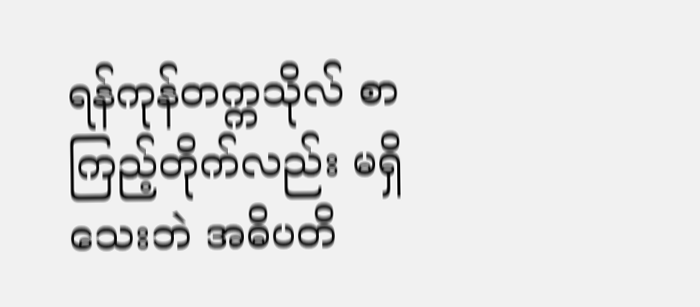ရန်ကုန်တက္ကသိုလ် စာကြည့်တိုက်လည်း မရှိသေးဘဲ အဓိပတိ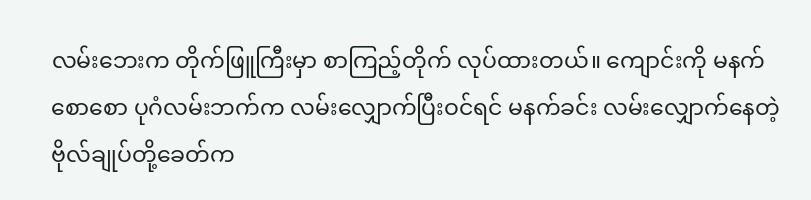လမ်းဘေးက တိုက်ဖြူကြီးမှာ စာကြည့်တိုက် လုပ်ထားတယ်။ ကျောင်းကို မနက်စောစော ပုဂံလမ်းဘက်က လမ်းလျှောက်ပြီးဝင်ရင် မနက်ခင်း လမ်းလျှောက်နေတဲ့ ဗိုလ်ချုပ်တို့ခေတ်က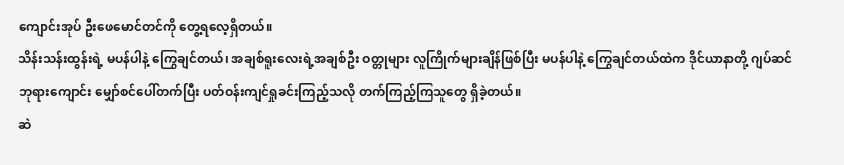ကျောင်းအုပ် ဦးဖေမောင်တင်ကို တွေ့ရလေ့ရှိတယ်။
သိန်းသန်းထွန်းရဲ့ မပန်ပါနဲ့ ကြွေချင်တယ်၊ အချစ်ရူးလေးရဲ့အချစ်ဦး ဝတ္တုများ လူကြိုက်များချိန်ဖြစ်ပြီး မပန်ပါနဲ့ ကြွေချင်တယ်ထဲက ဒိုင်ယာနာတို့ ဂျပ်ဆင်ဘုရားကျောင်း မျှော်စင်ပေါ်တက်ပြီး ပတ်ဝန်းကျင်ရှုခင်းကြည့်သလို တက်ကြည့်ကြသူတွေ ရှိခဲ့တယ်။
ဆဲ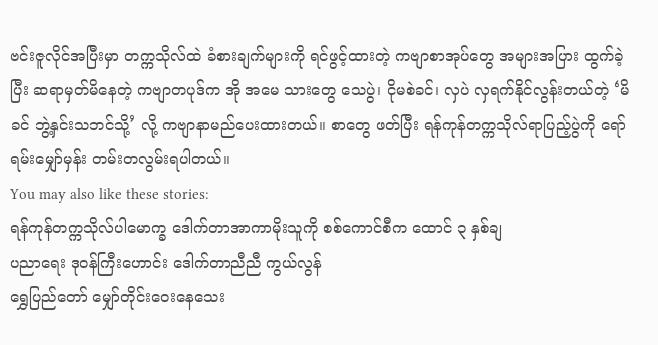ဗင်းဇူလိုင်အပြီးမှာ တက္ကသိုလ်ထဲ ခံစားချက်များကို ရင်ဖွင့်ထားတဲ့ ကဗျာစာအုပ်တွေ အများအပြား ထွက်ခဲ့ပြီး ဆရာမှတ်မိနေတဲ့ ကဗျာတပုဒ်က အို အမေ သားတွေ သေပွဲ၊ ငိုမစဲခင်၊ လှပဲ လှရက်နိုင်လွန်းတယ်တဲ့ ‘မိခင် ဘွဲ့နှင်းသဘင်သို့’ လို့ ကဗျာနာမည်ပေးထားတယ်။ စာတွေ ဖတ်ပြီး ရန်ကုန်တက္ကသိုလ်ရာပြည့်ပွဲကို ရော်ရမ်းမျှော်မှန်း တမ်းတလွမ်းရပါတယ်။
You may also like these stories:
ရန်ကုန်တက္ကသိုလ်ပါမောက္ခ ဒေါက်တာအာကာမိုးသူကို စစ်ကောင်စီက ထောင် ၃ နှစ်ချ
ပညာရေး ဒုဝန်ကြီးဟောင်း ဒေါက်တာညီညီ ကွယ်လွန်
ရွှေပြည်တော် မျှော်တိုင်းဝေးနေသေး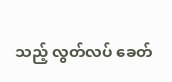သည့် လွတ်လပ် ခေတ်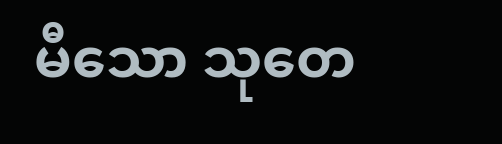မီသော သုတေ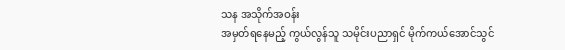သန အသိုက်အဝန်း
အမှတ်ရနေမည့် ကွယ်လွန်သူ သမိုင်းပညာရှင် မိုက်ကယ်အောင်သွင်